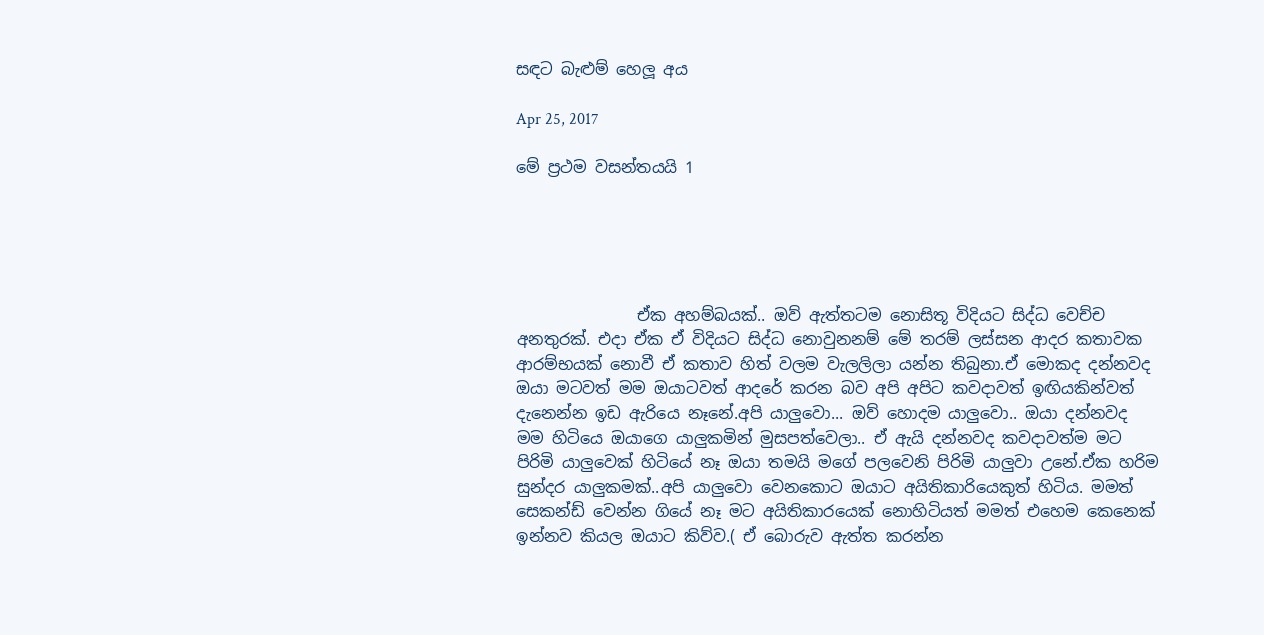සඳට බැළුම් හෙලූ අය

Apr 25, 2017

මේ ප්‍රථම වසන්තයයි 1





               ඒක අහම්බයක්.. ඔව් ඇත්තටම නොසිතූ විදියට සිද්ධ වෙච්ච අනතුරක්. එදා ඒක ඒ විදියට සිද්ධ නොවුනනම් මේ තරම් ලස්සන ආදර කතාවක ආරම්භයක් නොවී ඒ කතාව හිත් වලම වැලලිලා යන්න තිබුනා.ඒ මොකද දන්නවද ඔයා මටවත් මම ඔයාටවත් ආදරේ කරන බව අපි අපිට කවදාවත් ඉඟියකින්වත් දැනෙන්න ඉඩ ඇරියෙ නෑනේ.අපි යාලුවො... ඔව් හොදම යාලුවො.. ඔයා දන්නවද මම හිටියෙ ඔයාගෙ යාලුකමින් මුසපත්වෙලා.. ඒ ඇයි දන්නවද කවදාවත්ම මට පිරිමි යාලුවෙක් හිටියේ නෑ ඔයා තමයි මගේ පලවෙනි පිරිමි යාලුවා උනේ.ඒක හරිම සුන්දර යාලුකමක්..අපි යාලුවො වෙනකොට ඔයාට අයිතිකාරියෙකුත් හිටිය. මමත් සෙකන්ඩ් වෙන්න ගියේ නෑ මට අයිතිකාරයෙක් නොහිටියත් මමත් එහෙම කෙනෙක් ඉන්නව කියල ඔයාට කිව්ව.( ඒ බොරුව ඇත්ත කරන්න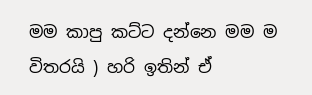මම කාපු කට්ට දන්නෙ මම ම විතරයි ) හරි ඉතින් ඒ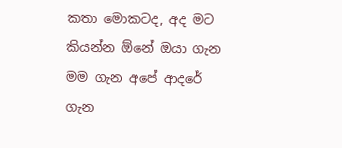කතා මොකටද, අද මට කියන්න ඕනේ ඔයා ගැන මම ගැන අපේ ආදරේ ගැන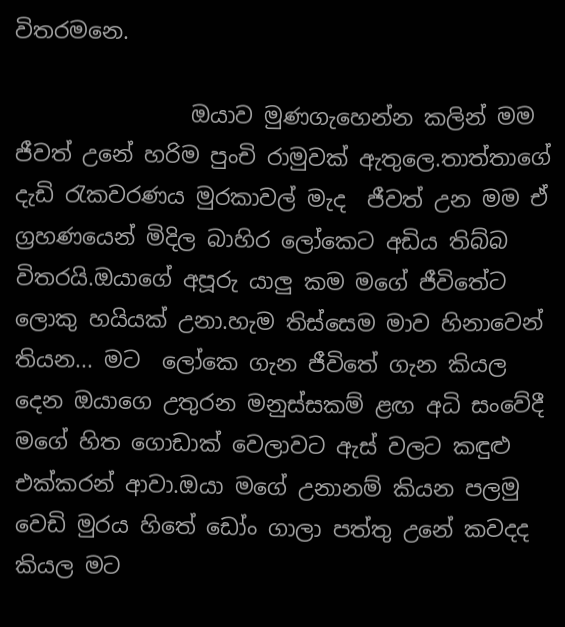විතරමනෙ.

                ඔයාව මුණගැහෙන්න කලින් මම ජීවත් උනේ හරිම පුංචි රාමුවක් ඇතුලෙ.තාත්තාගේ දැඩි රැකවරණය මුරකාවල් මැද  ජීවත් උන මම ඒ ග්‍රහණයෙන් මිදිල බාහිර ලෝකෙට අඩිය තිබ්බ විතරයි.ඔයාගේ අපූරු යාලු කම මගේ ජීවිතේට ලොකු හයියක් උනා.හැම තිස්සෙම මාව හිනාවෙන් තියන... මට  ලෝකෙ ගැන ජීවිතේ ගැන කියල දෙන ඔයාගෙ උතුරන මනුස්සකම් ළඟ අධි සංවේදී මගේ හිත ගොඩාක් වෙලාවට ඇස් වලට කඳුළු එක්කරන් ආවා.ඔයා මගේ උනානම් කියන පලමු වෙඩි මුරය හිතේ ඩෝං ගාලා පත්තු උනේ කවදද කියල මට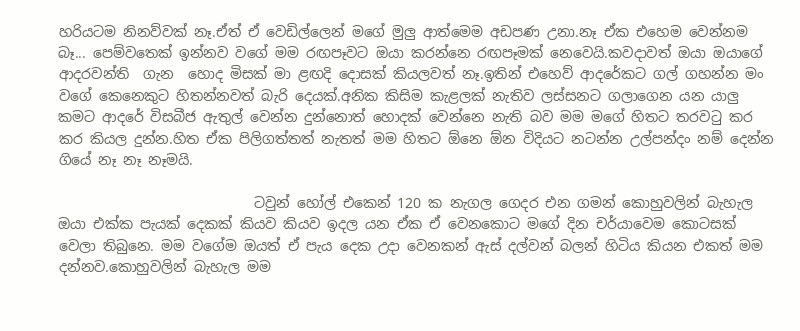හරියටම නිනව්වක් නෑ.ඒත් ඒ වෙඩිල්ලෙන් මගේ මුලු ආත්මෙම අඩපණ උනා.නෑ ඒක එහෙම වෙන්නම බෑ... පෙම්වතෙක් ඉන්නව වගේ මම රඟපෑවට ඔයා කරන්නෙ රඟපෑමක් නෙවෙයි.කවදාවත් ඔයා ඔයාගේ ආදරවන්ති  ගැන  හොද මිසක් මා ළඟදි දොසක් කියලවත් නෑ.ඉතින් එහෙව් ආදරේකට ගල් ගහන්න මං වගේ කෙනෙකුට හිතන්නවත් බැරි දෙයක්.අනික කිසිම කැළලක් නැතිව ලස්සනට ගලාගෙන යන යාලු  කමට ආදරේ විසබීජ ඇතුල් වෙන්න දුන්නොත් හොදක් වෙන්නෙ නැති බව මම මගේ හිතට තරවටු කර කර කියල දුන්න.හිත ඒක පිලිගත්තත් නැතත් මම හිතට ඕනෙ ඕන විදියට නටන්න උල්පන්දං නම් දෙන්න ගියේ නෑ නෑ නෑමයි.

                            ටවුන් හෝල් එකෙන් 120 ක නැගල ගෙදර එන ගමන් කොහුවලින් බැහැල ඔයා එක්ක පැයක් දෙකක් කියව කියව ඉදල යන ඒක ඒ වෙනකොට මගේ දින චර්යාවෙම කොටසක් වෙලා තිබුනෙ. මම වගේම ඔයත් ඒ පැය දෙක උදා වෙනකන් ඇස් දල්වන් බලන් හිටිය කියන එකත් මම දන්නව.කොහුවලින් බැහැල මම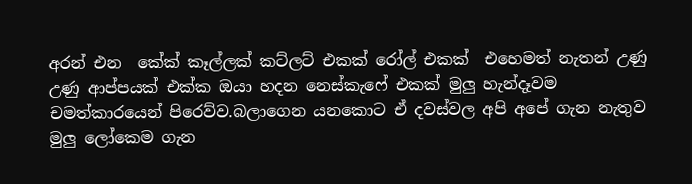අරන් එන  කේක් කෑල්ලක් කට්ලට් එකක් රෝල් එකක්  එහෙමත් නැතන් උණු උණු ආප්පයක් එක්ක ඔයා හදන නෙස්කැෆේ එකක් මුලු හැන්දෑවම චමත්කාරයෙන් පිරෙව්ව.බලාගෙන යනකොට ඒ දවස්වල අපි අපේ ගැන නැතුව මුලු ලෝකෙම ගැන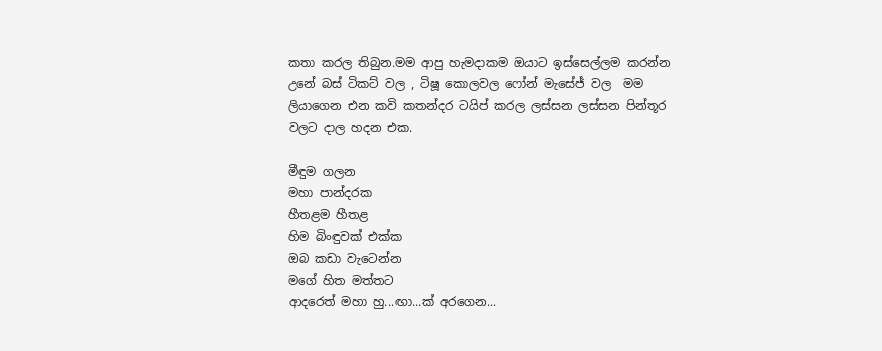කතා කරල තිබුන.මම ආපු හැමදාකම ඔයාට ඉස්සෙල්ලම කරන්න උනේ බස් ටිකට් වල , ටිෂූ කොලවල ෆෝන් මැසේජ් වල  මම ලියාගෙන එන කවි කතන්දර ටයිප් කරල ලස්සන ලස්සන පින්තූර වලට දාල හදන එක.

මීඳුම ගලන
මහා පාන්දරක
හීතළම හීතළ
හිම බිංඳුවක් එක්ක
ඔබ කඩා වැටෙන්න
මගේ හිත මත්තට
ආදරෙත් මහා හු...ඟා...ක් අරගෙන...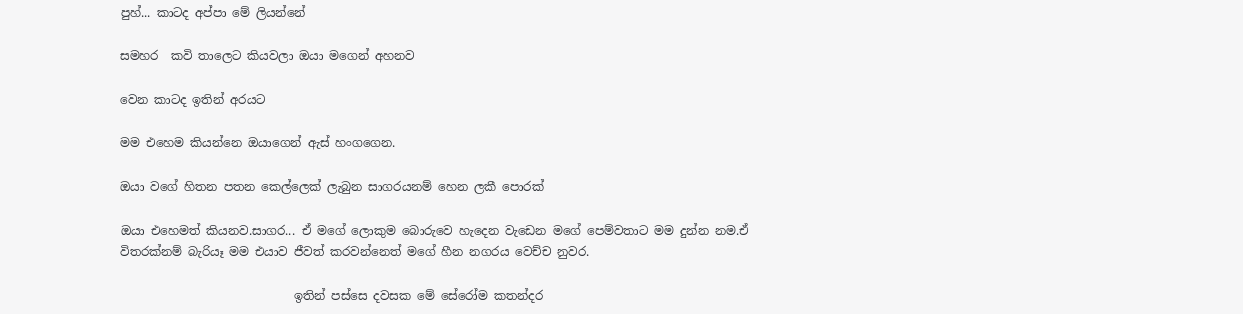පුහ්... කාටද අප්පා මේ ලියන්නේ

සමහර  කවි තාලෙට කියවලා ඔයා මගෙන් අහනව

වෙන කාටද ඉතින් අරයට

මම එහෙම කියන්නෙ ඔයාගෙන් ඇස් හංගගෙන.

ඔයා වගේ හිතන පතන කෙල්ලෙක් ලැබුන සාගරයනම් හෙන ලකී පොරක්

ඔයා එහෙමත් කියනව.සාගර... ඒ මගේ ලොකුම බොරුවෙ හැදෙන වැඩෙන මගේ පෙම්වතාට මම දුන්න නම.ඒ විතරක්නම් බැරියෑ මම එයාව ජීවත් කරවන්නෙත් මගේ හීන නගරය වෙච්ච නුවර.

                             ඉතින් පස්සෙ දවසක මේ සේරෝම කතන්දර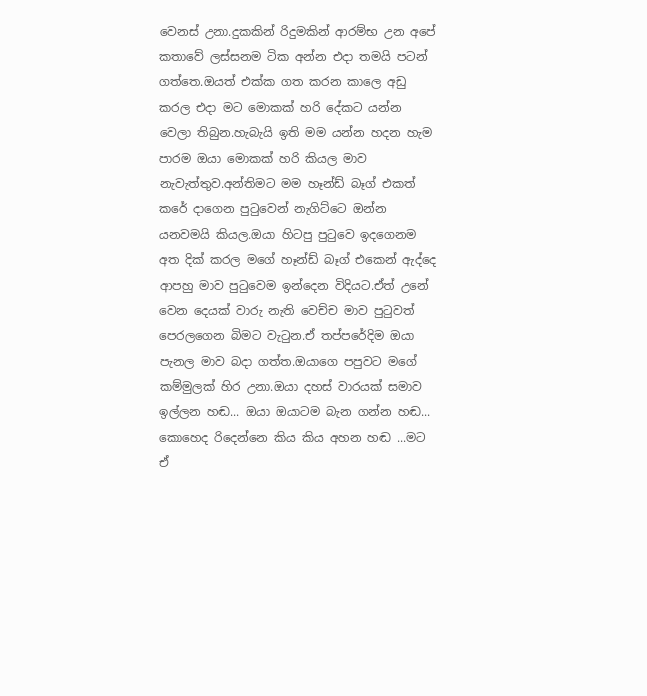වෙනස් උනා.දුකකින් රිදුමකින් ආරම්භ උන අපේ කතාවේ ලස්සනම ටික අන්න එදා තමයි පටන් ගත්තෙ.ඔයත් එක්ක ගත කරන කාලෙ අඩු කරල එදා මට මොකක් හරි දේකට යන්න  වෙලා තිබුන.හැබැයි ඉති මම යන්න හදන හැම පාරම ඔයා මොකක් හරි කියල මාව නැවැත්තුව.අන්තිමට මම හෑන්ඩ් බෑග් එකත් කරේ දාගෙන පුටුවෙන් නැගිට්ටෙ ඔන්න යනවමයි කියල.ඔයා හිටපු පුටුවෙ ඉදගෙනම අත දික් කරල මගේ හෑන්ඩ් බෑග් එකෙන් ඇද්දෙ ආපහු මාව පුටුවෙම ඉන්දෙන විදියට.ඒත් උනේ වෙන දෙයක් වාරු නැති වෙච්ච මාව පුටුවත් පෙරලගෙන බිමට වැටුන.ඒ තප්පරේදිම ඔයා පැනල මාව බදා ගත්ත.ඔයාගෙ පපුවට මගේ කම්මුලක් හිර උනා.ඔයා දහස් වාරයක් සමාව ඉල්ලන හඬ... ඔයා ඔයාටම බැන ගන්න හඬ... කොහෙද රිදෙන්නෙ කිය කිය අහන හඬ ...මට ඒ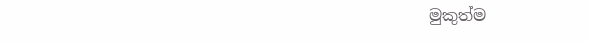මුකුත්ම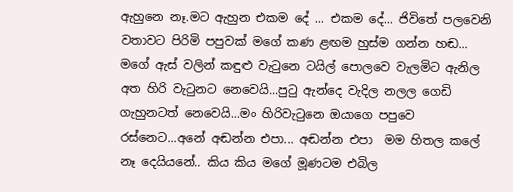ඇහුනෙ නෑ.මට ඇහුන එකම දේ ... එකම දේ... ජිවිතේ පලවෙනි වතාවට පිරිමි පපුවක් මගේ කණ ළඟම හුස්ම ගන්න හඬ... මගේ ඇස් වලින් කඳුළු වැටුනෙ ටයිල් පොලවෙ වැලමිට ඇනිල අත හිරි වැටුනට නෙවෙයි...පුටු ඇන්දෙ වැදිල නලල ගෙඩි ගැහුනටත් නෙවෙයි...මං හිරිවැටුනෙ ඔයාගෙ පපුවෙ රස්නෙට...අනේ අඬන්න එපා... අඬන්න එපා  මම හිතල කලේ නෑ දෙයියනේ.. කිය කිය මගේ මූණටම එබිල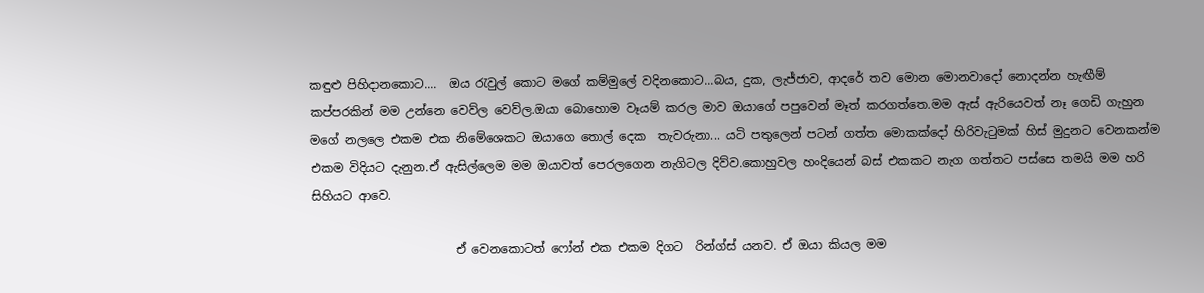කඳුළු පිහිදානකොට....  ඔය රැවුල් කොට මගේ කම්මුලේ වදිනකොට...බය, දුක, ලැජ්ජාව, ආදරේ තව මොන මොනවාදෝ නොදන්න හැඟීම් කප්පරකින් මම උන්නෙ වෙව්ල වෙව්ල.ඔයා බොහොම වෑයම් කරල මාව ඔයාගේ පපුවෙන් මෑත් කරගත්තෙ.මම ඇස් ඇරියෙවත් නෑ ගෙඩි ගැහුන මගේ නලලෙ එකම එක නිමේශෙකට ඔයාගෙ තොල් දෙක  තැවරුනා... යටි පතුලෙන් පටන් ගත්ත මොකක්දෝ හිරිවැටුමක් හිස් මුදුනට වෙනකන්ම එකම විදියට දැනුන.ඒ ඇසිල්ලෙම මම ඔයාවත් පෙරලගෙන නැගිටල දිව්ව.කොහුවල හංදියෙන් බස් එකකට නැග ගත්තට පස්සෙ තමයි මම හරි සිහියට ආවෙ.

                        ඒ වෙනකොටත් ෆෝන් එක එකම දිගට  රින්ග්ස් යනව. ඒ ඔයා කියල මම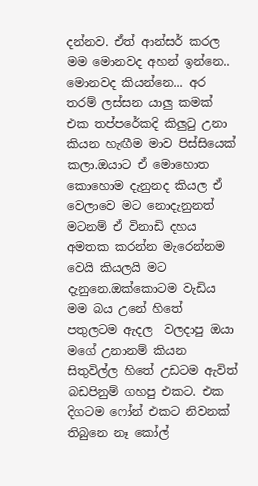දන්නව. ඒත් ආන්සර් කරල මම මොනවද අහන් ඉන්නෙ.. මොනවද කියන්නෙ... අර තරම් ලස්සන යාලු කමක් එක තප්පරේකදි කිලුටු උනා කියන හැඟීම මාව පිස්සියෙක් කලා.ඔයාට ඒ මොහොත කොහොම දැනුනද කියල ඒ වෙලාවෙ මට නොදැනුනත් මටනම් ඒ විනාඩි දහය අමතක කරන්න මැරෙන්නම වෙයි කියලයි මට දැනුනෙ.ඔක්කොටම වැඩිය මම බය උනේ හිතේ පතුලටම ඇදල  වලදාපු ඔයා මගේ උනානම් කියන සිතුවිල්ල හිතේ උඩටම ඇවිත් බඩපිනුම් ගහපු එකට. එක දිගටම ෆෝන් එකට නිවනක් තිබුනෙ නෑ කෝල්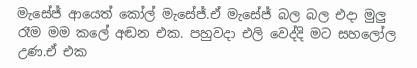මැසේජ් ආයෙත් කෝල් මැසේජ්.ඒ මැසේජ් බල බල එදා මුලු රෑම මම කලේ අඬන එක. පහුවදා එලි වෙද්දි මට සහලෝල උණ.ඒ එක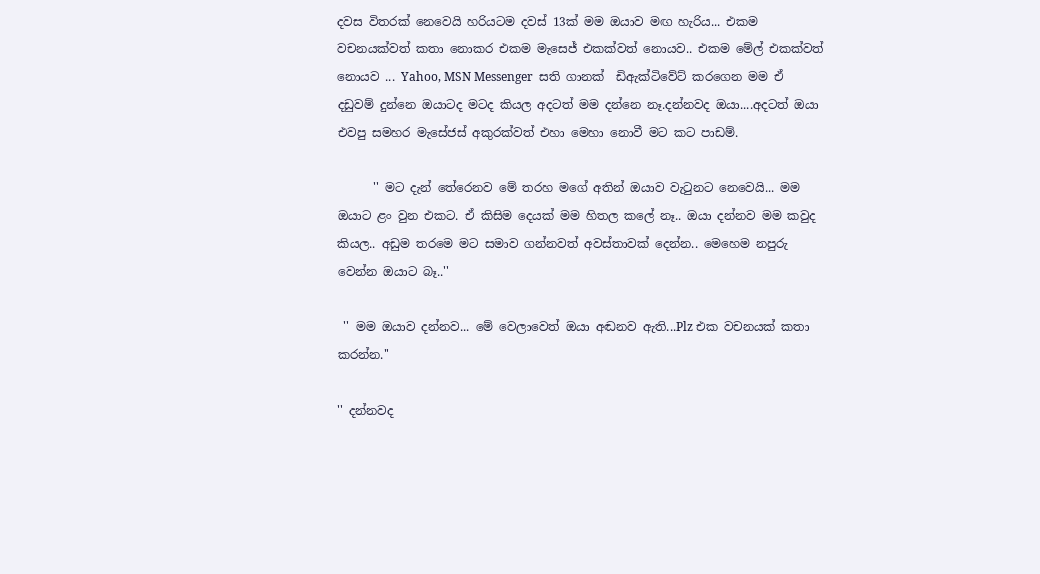දවස විතරක් නෙවෙයි හරියටම දවස් 13ක් මම ඔයාව මඟ හැරිය... එකම වචනයක්වත් කතා නොකර එකම මැසෙජ් එකක්වත් නොයව.. එකම මේල් එකක්වත් නොයව ... Yahoo, MSN Messenger  සති ගානක්  ඩිඇක්ටිවේට් කරගෙන මම ඒ දඩුවම් දුන්නෙ ඔයාටද මටද කියල අදටත් මම දන්නෙ නෑ.දන්නවද ඔයා....අදටත් ඔයා එවපු සමහර මැසේජස් අකුරක්වත් එහා මෙහා නොවී මට කට පාඩම්.

      '' මට දැන් තේරෙනව මේ තරහ මගේ අතින් ඔයාව වැටුනට නෙවෙයි... මම ඔයාට ළං වුන එකට. ඒ කිසිම දෙයක් මම හිතල කලේ නෑ.. ඔයා දන්නව මම කවුද කියල.. අඩුම තරමෙ මට සමාව ගන්නවත් අවස්තාවක් දෙන්න.. මෙහෙම නපුරු වෙන්න ඔයාට බෑ..''

 '' මම ඔයාව දන්නව... මේ වෙලාවෙත් ඔයා අඬනව ඇති...Plz එක වචනයක් කතා කරන්න.''

'' දන්නවද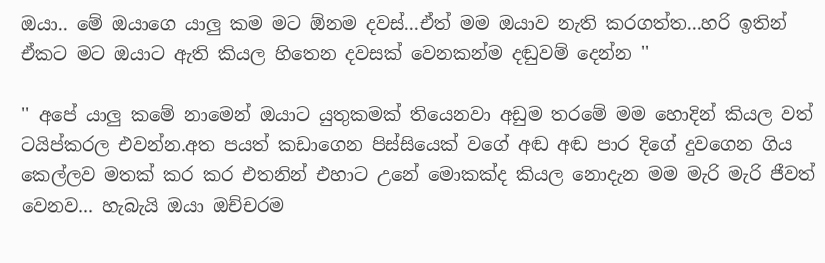ඔයා.. මේ ඔයාගෙ යාලු කම මට ඕනම දවස්...ඒත් මම ඔයාව නැති කරගත්ත...හරි ඉතින් ඒකට මට ඔයාට ඇති කියල හිතෙන දවසක් වෙනකන්ම දඬුවම් දෙන්න ''

'' අපේ යාලු කමේ නාමෙන් ඔයාට යුතුකමක් තියෙනවා අඩුම තරමේ මම හොදින් කියල වත් ටයිප්කරල එවන්න.අත පයත් කඩාගෙන පිස්සියෙක් වගේ අඬ අඬ පාර දිගේ දුවගෙන ගිය කෙල්ලව මතක් කර කර එතනින් එහාට උනේ මොකක්ද කියල නොදැන මම මැරි මැරි ජීවත් වෙනව... හැබැයි ඔයා ඔච්චරම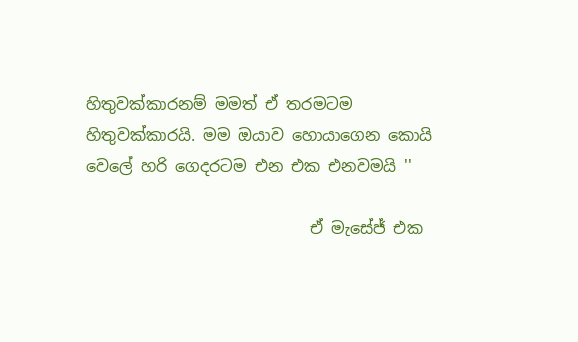හිතුවක්කාරනම් මමත් ඒ තරමටම හිතුවක්කාරයි. මම ඔයාව හොයාගෙන කොයි වෙලේ හරි ගෙදරටම එන එක එනවමයි ''

                            ඒ මැසේජ් එක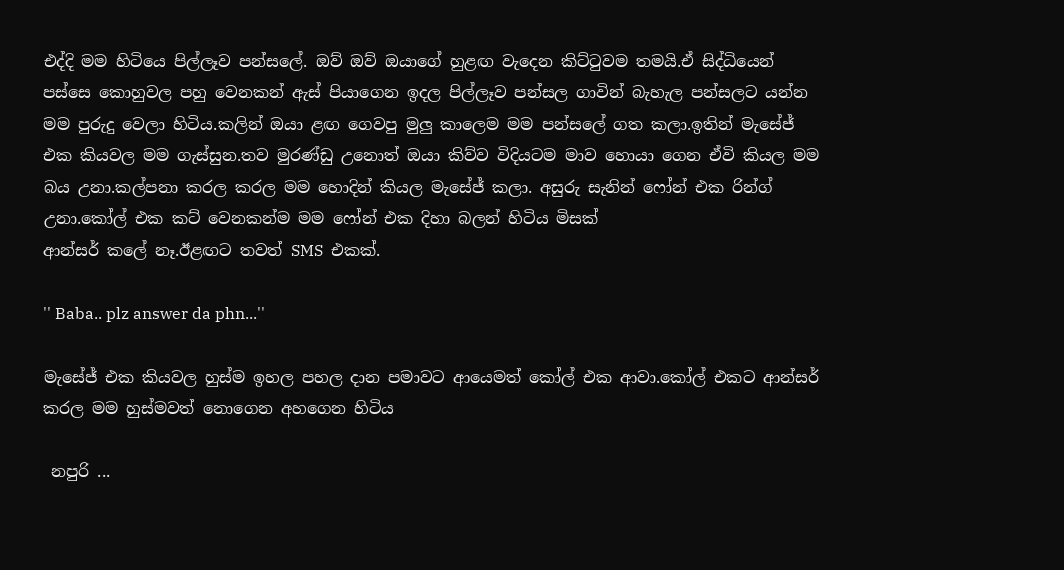එද්දි මම හිටියෙ පිල්ලෑව පන්සලේ. ඔව් ඔව් ඔයාගේ හුළඟ වැදෙන කිට්ටුවම තමයි.ඒ සිද්ධියෙන් පස්සෙ කොහුවල පහු වෙනකන් ඇස් පියාගෙන ඉදල පිල්ලෑව පන්සල ගාවින් බැහැල පන්සලට යන්න මම පුරුදු වෙලා හිටිය.කලින් ඔයා ළඟ ගෙවපු මුලු කාලෙම මම පන්සලේ ගත කලා.ඉතින් මැසේජ් එක කියවල මම ගැස්සුන.තව මුරණ්ඩු උනොත් ඔයා කිව්ව විදියටම මාව හොයා ගෙන ඒවි කියල මම බය උනා.කල්පනා කරල කරල මම හොදින් කියල මැසේජ් කලා. අසුරු සැනින් ෆෝන් එක රින්ග් උනා.කෝල් එක කට් වෙනකන්ම මම ෆෝන් එක දිහා බලන් හිටිය මිසක්
ආන්සර් කලේ නෑ.ඊළඟට තවත් SMS  එකක්.

'' Baba.. plz answer da phn...''

මැසේජ් එක කියවල හුස්ම ඉහල පහල දාන පමාවට ආයෙමත් කෝල් එක ආවා.කෝල් එකට ආන්සර් කරල මම හුස්මවත් නොගෙන අහගෙන හිටිය

 නපුරි ...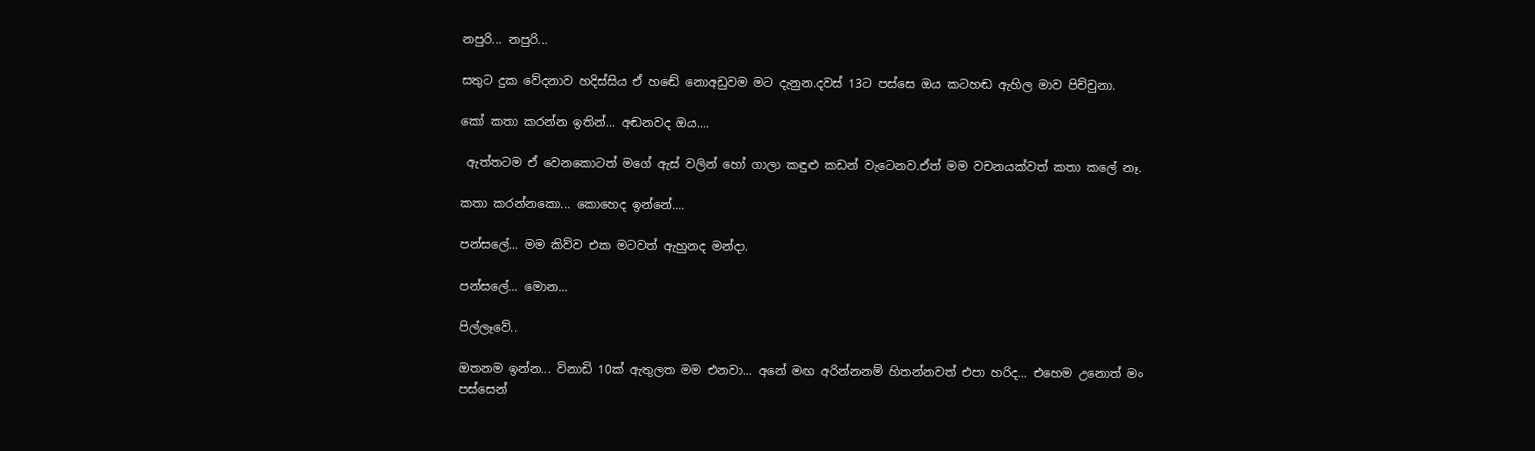නපුරි... නපුරි...

සතුට දුක වේදනාව හදිස්සිය ඒ හඬේ නොඅඩුවම මට දැනුන.දවස් 13ට පස්සෙ ඔය කටහඬ ඇහිල මාව පිච්චුනා.

කෝ කතා කරන්න ඉතින්... අඬනවද ඔය....

 ඇත්තටම ඒ වෙනකොටත් මගේ ඇස් වලින් හෝ ගාලා කඳුළු කඩන් වැටෙනව.ඒත් මම වචනයක්වත් කතා කලේ නෑ.

කතා කරන්නකො... කොහෙද ඉන්නේ....

පන්සලේ... මම කිව්ව එක මටවත් ඇහුනද මන්දා.

පන්සලේ... මොන...

පිල්ලෑවේ..

ඔතනම ඉන්න... විනාඩි 10ක් ඇතුලත මම එනවා... අනේ මඟ අරින්නනම් හිතන්නවත් එපා හරිද... එහෙම උනොත් මං පස්සෙන්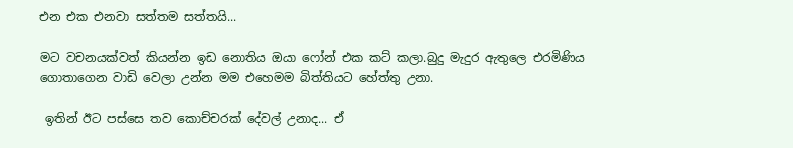එන එක එනවා සත්තම සත්තයි...

මට වචනයක්වත් කියන්න ඉඩ නොතිය ඔයා ෆෝන් එක කට් කලා.බුදු මැදුර ඇතුලෙ එරමිණිය ගොතාගෙන වාඩි වෙලා උන්න මම එහෙමම බිත්තියට හේත්තු උනා.

 ඉතින් ඊට පස්සෙ තව කොච්චරක් දේවල් උනාද... ඒ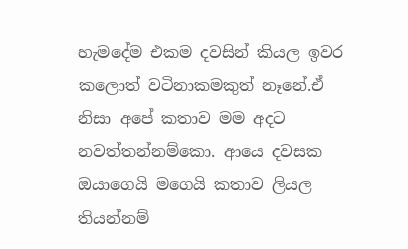හැමදේම එකම දවසින් කියල ඉවර කලොත් වටිනාකමකුත් නෑනේ.ඒ නිසා අපේ කතාව මම අදට නවත්තන්නම්කො. ආයෙ දවසක ඔයාගෙයි මගෙයි කතාව ලියල තියන්නම්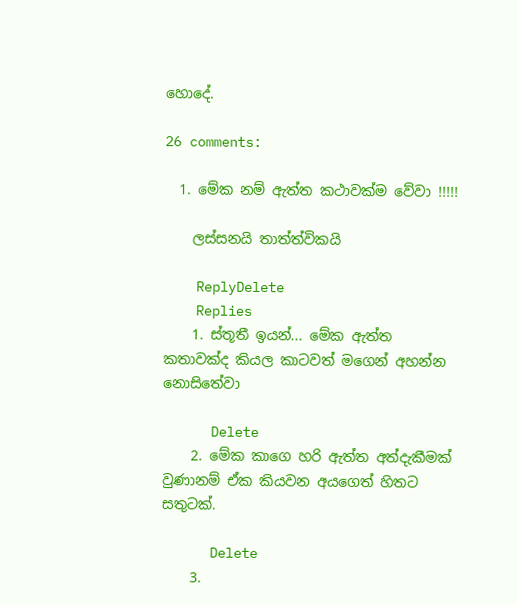හොදේ.

26 comments:

  1. මේක නම් ඇත්ත කථාවක්ම වේවා !!!!!

    ලස්සනයි තාත්ත්විකයි

    ReplyDelete
    Replies
    1. ස්තූතී ඉයන්... මේක ඇත්ත කතාවක්ද කියල කාටවත් මගෙන් අහන්න නොසිතේවා

      Delete
    2. මේක කාගෙ හරි ඇත්ත අත්දැකීමක් වුණානම් ඒක කියවන අයගෙත් හිතට සතුටක්.

      Delete
    3.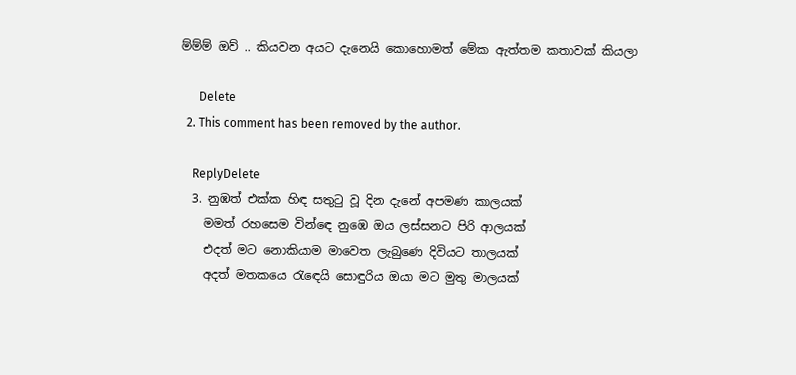ම්ම්ම් ඔව් .. කියවන අයට දැනෙයි කොහොමත් මේක ඇත්තම කතාවක් කියලා

      Delete
  2. This comment has been removed by the author.

    ReplyDelete
  3. නුඹත් එක්ක හිඳ සතුටු වූ දින දැනේ අපමණ කාලයක්
    මමත් රහසෙම වින්ඳෙ නුඹෙ ඔය ලස්සනට පිරි ආලයක්
    එදත් මට නොකියාම මාවෙත ලැබුණෙ දිවියට තාලයක්
    අදත් මතකයෙ රැඳෙයි සොඳුරිය ඔයා මට මුතු මාලයක්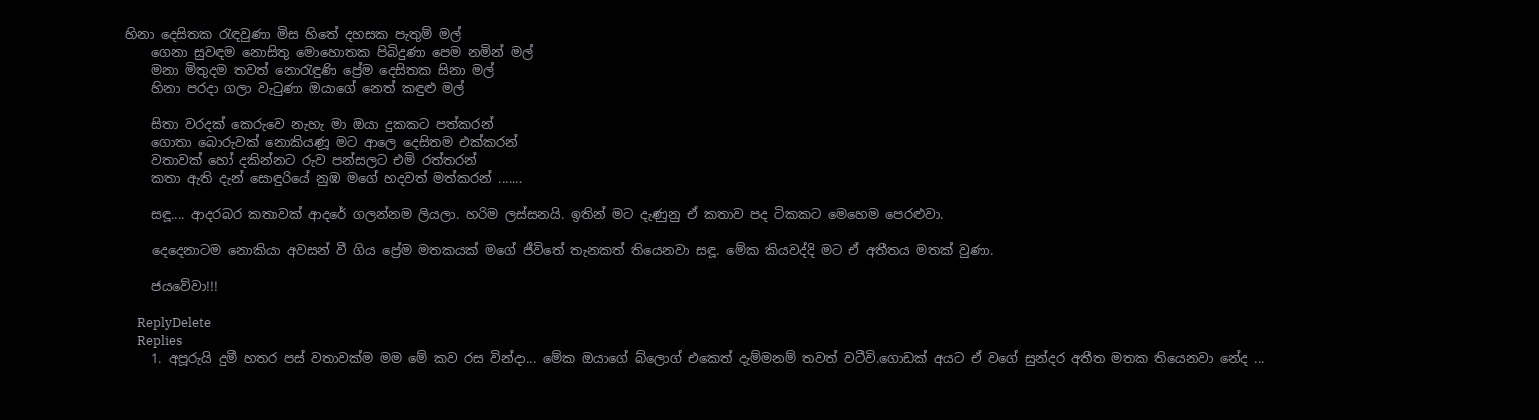හිනා දෙසිතක රැඳවුණා මිස හිතේ දහසක පැතුම් මල්
    ගෙනා සුවඳම නොසිතු මොහොතක පිබිදුණා පෙම නමින් මල්
    මනා මිතුදම තවත් නොරැඳුණි ප්‍රේම දෙසිතක සිනා මල්
    හිනා පරදා ගලා වැටුණා ඔයාගේ නෙත් කඳුළු මල්

    සිතා වරදක් කෙරුවෙ නැහැ මා ඔයා දුකකට පත්කරන්
    ගොතා බොරුවක් නොකියණූ මට ආලෙ දෙසිතම එක්කරන්
    වතාවක් හෝ දකින්නට රුව පන්සලට එමි රත්තරන්
    කතා ඇති දැන් සොඳුරියේ නුඹ මගේ හදවත් මත්කරන් .......

    සඳූ.... ආදරබර කතාවක් ආදරේ ගලන්නම ලියලා. හරිම ලස්සනයි. ඉතින් මට දැණුනු ඒ කතාව පද ටිකකට මෙහෙම පෙරළුවා.

    දෙදෙනාටම නොකියා අවසන් වී ගිය ප්‍රේම මතකයක් මගේ ජීවිතේ තැනකත් තියෙනවා සඳූ. මේක කියවද්දි මට ඒ අතීතය මතක් වුණා.

    ජයවේවා!!!

    ReplyDelete
    Replies
    1. අපූරුයි දුමී හතර පස් වතාවක්ම මම මේ කව රස වින්දා... මේක ඔයාගේ බ්ලොග් එකෙත් දැම්මනම් තවත් වටීවි.ගොඩක් අයට ඒ වගේ සුන්දර අතීත මතක තියෙනවා නේද ...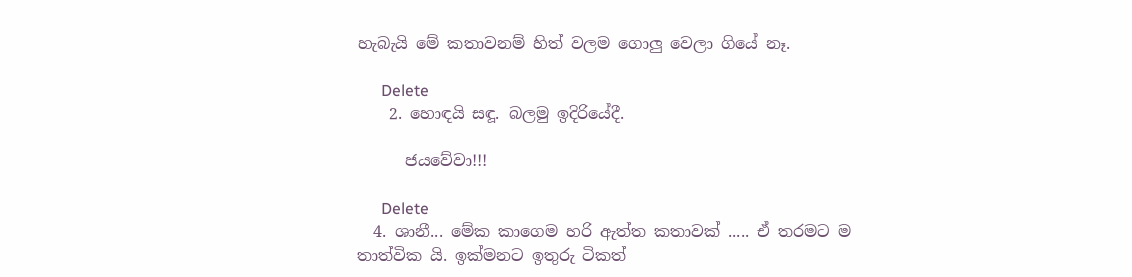හැබැයි මේ කතාවනම් හිත් වලම ගොලු වෙලා ගියේ නෑ.

      Delete
    2. හොඳයි සඳූ. බලමු ඉදිරියේදී.

      ජයවේවා!!!

      Delete
  4. ශානී... මේක කාගෙම හරි ඇත්ත කතාවක් ..... ඒ තරමට ම තාත්වික යි. ඉක්මනට ඉතුරු ටිකත්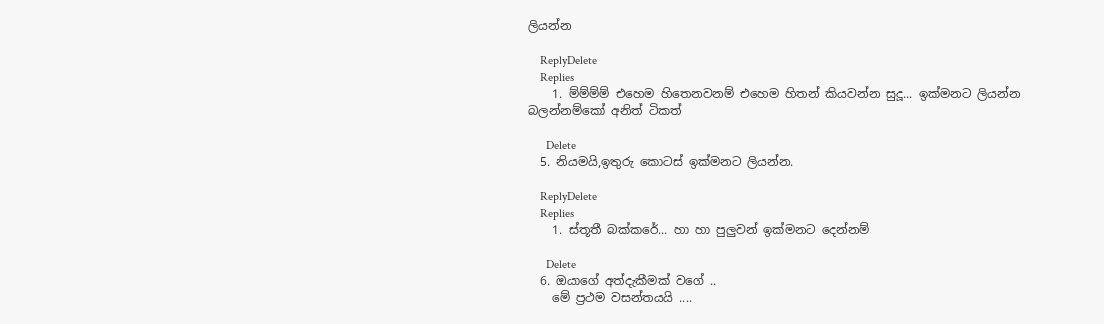ලියන්න

    ReplyDelete
    Replies
    1. ම්ම්ම්ම් එහෙම හිතෙනවනම් එහෙම හිතන් කියවන්න සුදූ... ඉක්මනට ලියන්න බලන්නම්කෝ අනිත් ටිකත්

      Delete
  5. නියමයි,ඉතුරු කොටස් ඉක්මනට ලියන්න.

    ReplyDelete
    Replies
    1. ස්තූතී බක්කරේ... හා හා පුලුවන් ඉක්මනට දෙන්නම්

      Delete
  6. ඔයාගේ අත්දැකීමක් වගේ ..
    මේ ප්‍රථම වසන්තයයි ....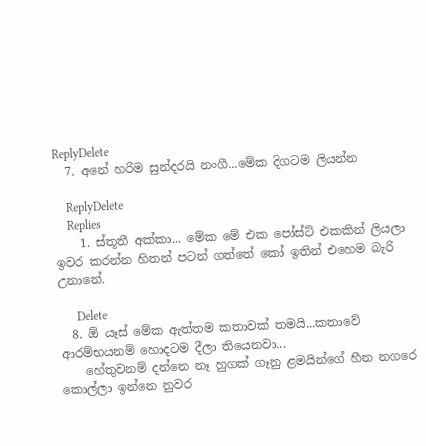ReplyDelete
  7. අනේ හරිම සුන්දරයි නංගී...මේක දිගටම ලියන්න

    ReplyDelete
    Replies
    1. ස්තූතී අක්කා... මේක මේ එක පෝස්ට් එකකින් ලියලා ඉවර කරන්න හිතන් පටන් ගත්තේ කෝ ඉතින් එහෙම බැරි උනානේ.

      Delete
  8. ඕ යෑස් මේක ඇත්තම කතාවක් තමයි...කතාවේ ආරම්භයනම් හොදටම දීලා තියෙනවා...
    හේතුවනම් දන්නෙ නෑ හුගක් ගෑනු ළමයින්ගේ හීන නගරෙ කොල්ලා ඉන්නෙ නුවර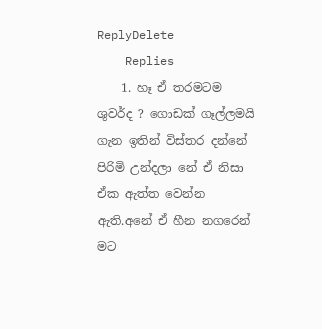ReplyDelete
    Replies
    1. හෑ ඒ තරමටම ශුවර්ද ? ගොඩක් ගෑල්ලමයි ගැන ඉතින් විස්තර දන්නේ පිරිමි උන්දලා නේ ඒ නිසා ඒක ඇත්ත වෙන්න ඇති.අනේ ඒ හීන නගරෙන් මට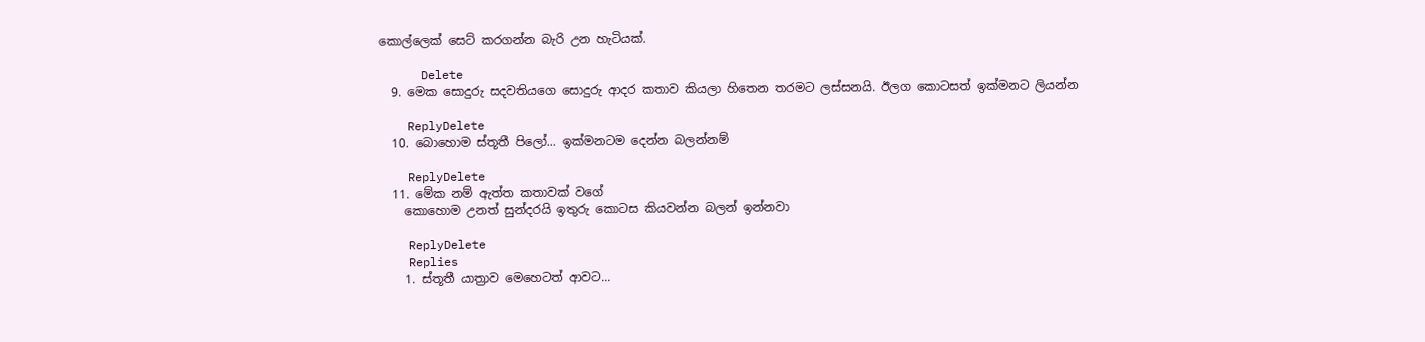කොල්ලෙක් සෙට් කරගන්න බැරි උන හැටියක්.

      Delete
  9. මෙක සොදුරු සදවතියගෙ සොදුරු ආදර කතාව කියලා හිතෙන තරමට ලස්සනයි. ඊලග කොටසත් ඉක්මනට ලියන්න

    ReplyDelete
  10. බොහොම ස්තූතී පිලෝ... ඉක්මනටම දෙන්න බලන්නම්

    ReplyDelete
  11. මේක නම් ඇත්ත කතාවක් වගේ
    කොහොම උනත් සුන්දරයි ඉතුරු කොටස කියවන්න බලන් ඉන්නවා

    ReplyDelete
    Replies
    1. ස්තූතී යාත්‍රාව මෙහෙටත් ආවට...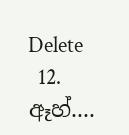Delete
  12. ඈහ්....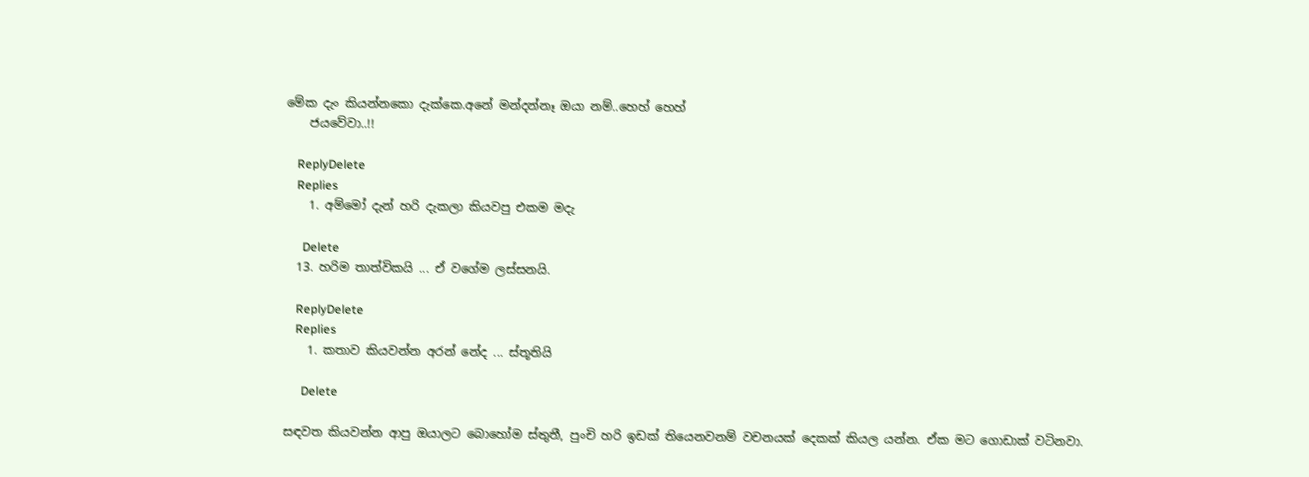මේක දැං කියන්නකො දැක්කෙ.අනේ මන්දන්නෑ ඔයා නම්..හෙහ් හෙහ්
    ජයවේවා..!!

    ReplyDelete
    Replies
    1. අම්මෝ දැන් හරි දැකලා කියවපු එකම මදැ

      Delete
  13. හරිම තාත්විකයි ... ඒ වගේම ලස්සනයි.

    ReplyDelete
    Replies
    1. කතාව කියවන්න අරන් නේද ... ස්තූතියි

      Delete

සඳවත කියවන්න ආපු ඔයාලට බොහෝම ස්තුතී, පුංචි හරි ඉඩක් තියෙනවනම් වචනයක් දෙකක් කියල යන්න. ඒක මට ගොඩාක් වටිනවා.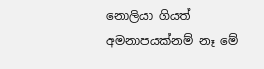නොලියා ගියත් අමනාපයක්නම් නෑ මේ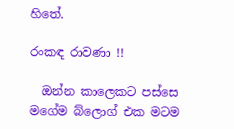හිතේ.

රංකඳ රාවණා !!

  ඔන්න කාලෙකට පස්සෙ මගේම බ්ලොග් එක මටම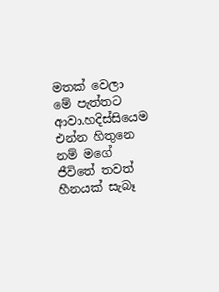මතක් වෙලා මේ පැත්තට ආවා.හදිස්සියෙම එන්න හිතුනෙ නම් මගේ ජීවිතේ තවත් හීනයක් සැබෑ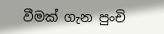වීමක් ගැන පුංචි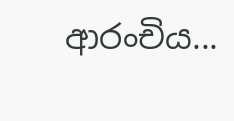ආරංචිය...